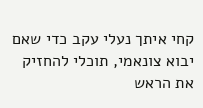קחי איתך נעלי עקב כדי שאם יבוא צונאמי, תוכלי להחזיק את הראש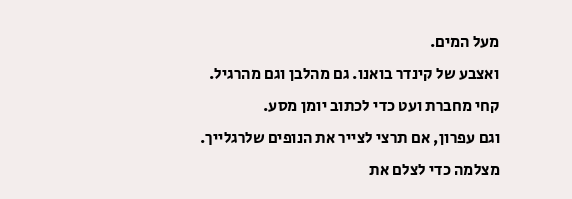מעל המים.
ואצבע של קינדר בואנו. גם מהלבן וגם מהרגיל.
קחי מחברת ועט כדי לכתוב יומן מסע.
וגם עפרון, אם תרצי לצייר את הנופים שלרגלייך.
מצלמה כדי לצלם את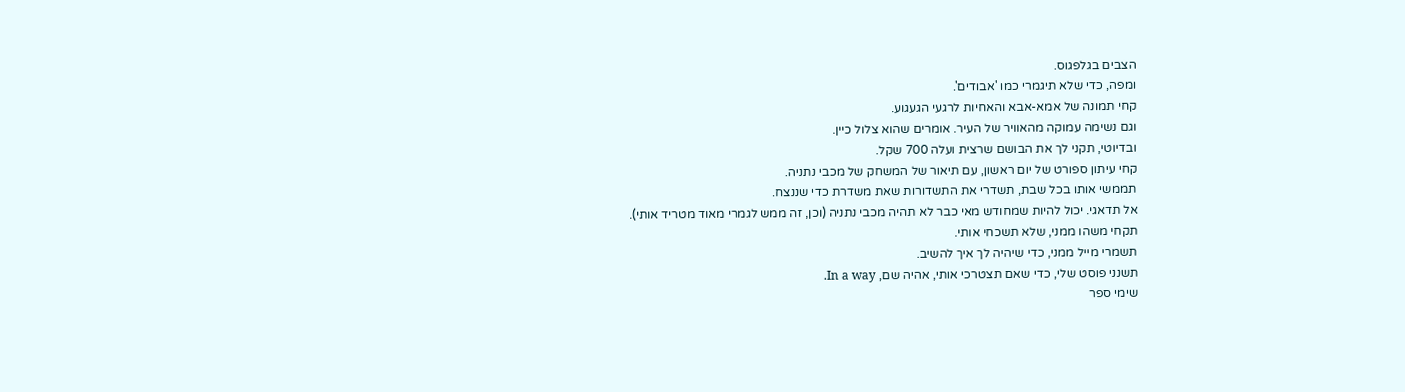הצבים בגלפגוס.
ומפה, כדי שלא תיגמרי כמו 'אבודים'.
קחי תמונה של אמא-אבא והאחיות לרגעי הגעגוע.
וגם נשימה עמוקה מהאוויר של העיר. אומרים שהוא צלול כיין.
ובדיוטי, תקני לך את הבושם שרצית ועלה 700 שקל.
קחי עיתון ספורט של יום ראשון, עם תיאור של המשחק של מכבי נתניה.
תממשי אותו בכל שבת, תשדרי את התשדורות שאת משדרת כדי שננצח.
אל תדאגי. יכול להיות שמחודש מאי כבר לא תהיה מכבי נתניה (וכן, זה ממש לגמרי מאוד מטריד אותי).
תקחי משהו ממני, שלא תשכחי אותי.
תשמרי מייל ממני, כדי שיהיה לך איך להשיב.
תשנני פוסט שלי, כדי שאם תצטרכי אותי, אהיה שם, In a way.
שימי ספר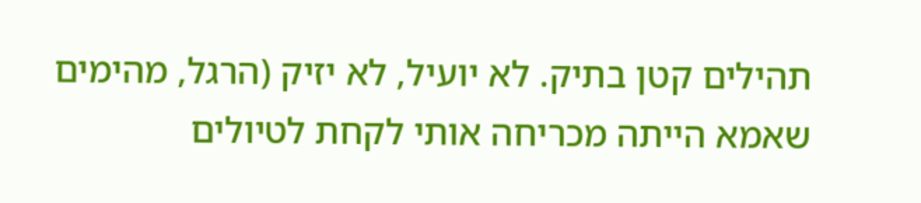תהילים קטן בתיק. לא יועיל, לא יזיק (הרגל, מהימים שאמא הייתה מכריחה אותי לקחת לטיולים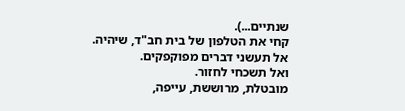שנתיים...).
קחי את הטלפון של בית חב"ד, שיהיה.
אל תעשני דברים מפוקפקים.
ואל תשכחי לחזור.
מובטלת, מרוששת, עייפה,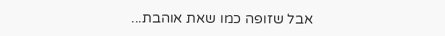אבל שזופה כמו שאת אוהבת...